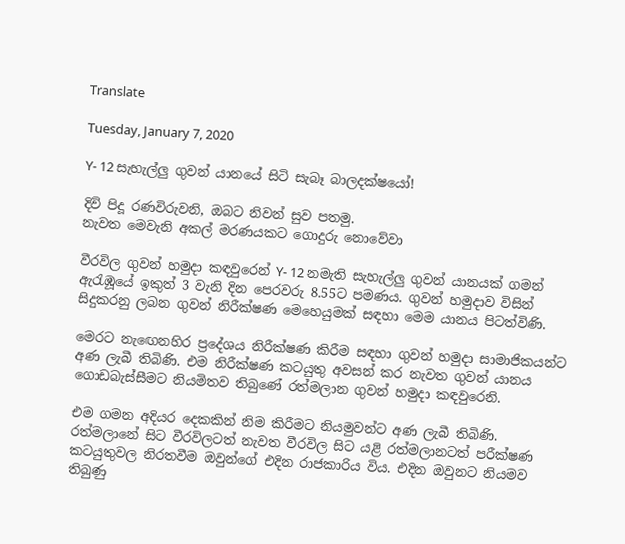Translate

Tuesday, January 7, 2020

Y- 12 සැහැල්ලු ගුවන් යානයේ සිටි සැබෑ බාලදක්ෂයෝ!

දිවි පිදූ රණවිරුවනි, ඔබට නිවන් සුව පතමු.
නැවත මෙවැනි අකල් මරණයකට ගොදුරු නොවේවා

වීරවිල ගුවන් හමුදා කඳවුරෙන් Y- 12 නමැති සැහැල්ලු ගුවන් යානයක් ගමන් ඇරැඹූයේ ඉකුත් 3 වැනි දින පෙරවරු 8.55ට පමණය. ගුවන් හමුදාව විසින් සිදුකරනු ලබන ගුවන් නිරීක්ෂණ මෙහෙයුමක් සඳහා මෙම යානය පිටත්විණි.

මෙරට නැඟෙනහිර ප්‍රදේශය නිරීක්ෂණ කිරීම සඳහා ගුවන් හමුදා සාමාජිකයන්ට අණ ලැබී තිබිණි. එම නිරීක්ෂණ කටයුතු අවසන් කර නැවත ගුවන් යානය ගොඩබැස්සීමට නියමිතව තිබුණේ රත්මලාන ගුවන් හමුදා කඳවුරෙනි.

එම ගමන අදියර දෙකකින් නිම කිරීමට නියමුවන්ට අණ ලැබී තිබිණි. රත්මලානේ සිට වීරවිලටත් නැවත වීරවිල සිට යළි රත්මලානටත් පරීක්ෂණ කටයුතුවල නිරතවීම ඔවුන්ගේ එදින රාජකාරිය විය. එදින ඔවුනට නියමව තිබුණු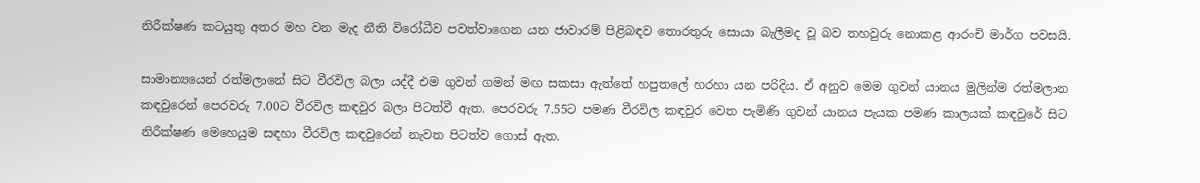නිරීක්ෂණ කටයුතු අතර මහ වන මැද නීති විරෝධීව පවත්වාගෙන යන ජාවාරම් පිළිබඳව තොරතුරු සොයා බැලීමද වූ බව තහවුරු නොකළ ආරංචි මාර්ග පවසයි.

සාමාන්‍යයෙන් රත්මලානේ සිට වීරවිල බලා යද්දී එම ගුවන් ගමන් මඟ සකසා ඇත්තේ හපුතලේ හරහා යන පරිදිය. ඒ අනුව මෙම ගුවන් යානය මුලින්ම රත්මලාන කඳවුරෙන් පෙරවරු 7.00ට වීරවිල කඳවුර බලා පිටත්වී ඇත. පෙරවරු 7.55ට පමණ වීරවිල කඳවුර වෙත පැමිණි ගුවන් යානය පැයක පමණ කාලයක් කඳවුරේ සිට නිරීක්ෂණ මෙහෙයුම සඳහා වීරවිල කඳවුරෙන් නැවත පිටත්ව ගොස් ඇත.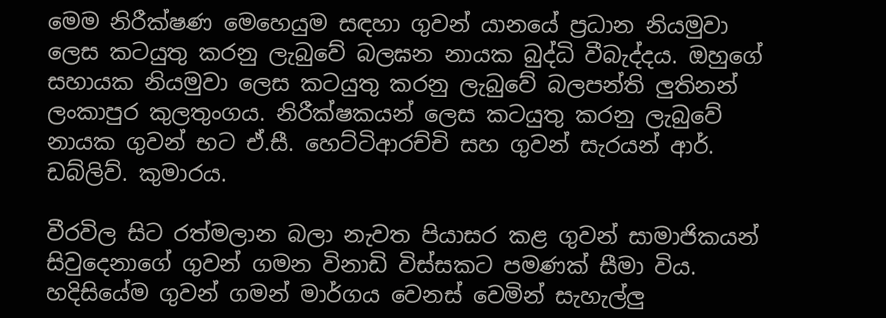මෙම නිරීක්ෂණ මෙහෙයුම සඳහා ගුවන් යානයේ ප්‍රධාන නියමුවා ලෙස කටයුතු කරනු ලැබුවේ බලඝන නායක බුද්ධි වීබැද්දය. ඔහුගේ සහායක නියමුවා ලෙස කටයුතු කරනු ලැබුවේ බලපන්ති ලුතිනන් ලංකාපුර කුලතුංගය. නිරීක්ෂකයන් ලෙස කටයුතු කරනු ලැබුවේ නායක ගුවන් භට ඒ.සී. හෙට්ටිආරච්චි සහ ගුවන් සැරයන් ආර්. ඩබ්ලිව්. කුමාරය.

වීරවිල සිට රත්මලාන බලා නැවත පියාසර කළ ගුවන් සාමාජිකයන් සිවුදෙනාගේ ගුවන් ගමන විනාඩි විස්සකට පමණක් සීමා විය. හදිසියේම ගුවන් ගමන් මාර්ගය වෙනස් වෙමින් සැහැල්ලු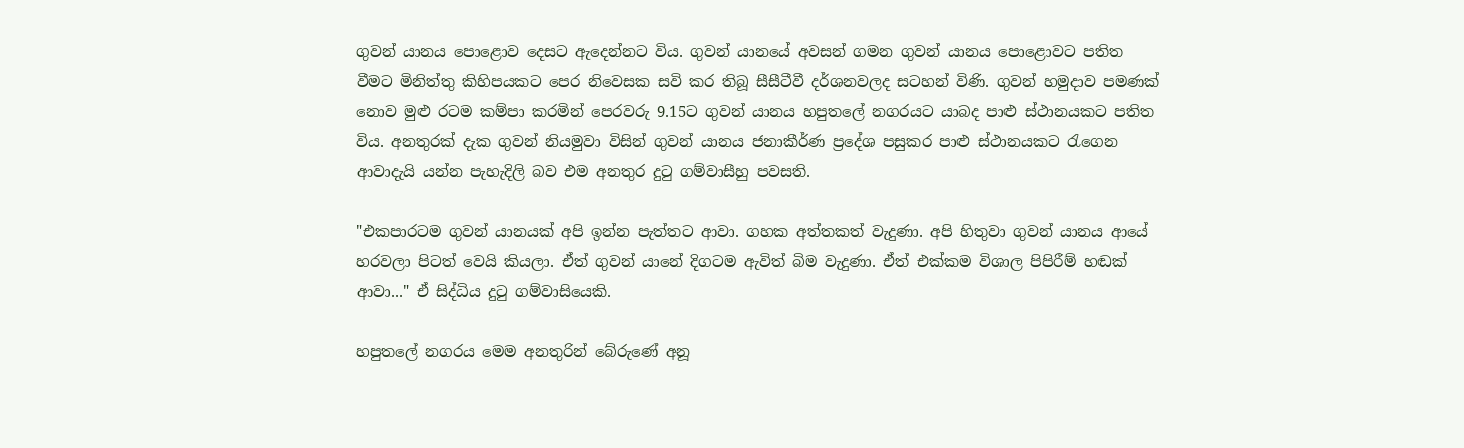ගුවන් යානය පොළොව දෙසට ඇදෙන්නට විය. ගුවන් යානයේ අවසන් ගමන ගුවන් යානය පොළොවට පතිත වීමට මිනිත්තු කිහිපයකට පෙර නිවෙසක සවි කර තිබූ සීසීටීවී දර්ශනවලද සටහන් විණි. ගුවන් හමුදාව පමණක් නොව මුළු රටම කම්පා කරමින් පෙරවරු 9.15ට ගුවන් යානය හපුතලේ නගරයට යාබද පාළු ස්ථානයකට පතිත විය. අනතුරක් දැක ගුවන් නියමුවා විසින් ගුවන් යානය ජනාකීර්ණ ප්‍රදේශ පසුකර පාළු ස්ථානයකට රැගෙන ආවාදැයි යන්න පැහැදිලි බව එම අනතුර දුටු ගම්වාසීහු පවසති.

"එකපාරටම ගුවන් යානයක් අපි ඉන්න පැත්තට ආවා. ගහක අත්තකත් වැදුණා. අපි හිතුවා ගුවන් යානය ආයේ හරවලා පිටත් වෙයි කියලා. ඒත් ගුවන් යානේ දිගටම ඇවිත් බිම වැදුණා. ඒත් එක්කම විශාල පිපිරීම් හඬක් ආවා..." ඒ සිද්ධිය දුටු ගම්වාසියෙකි.

හපුතලේ නගරය මෙම අනතුරින් බේරුණේ අනූ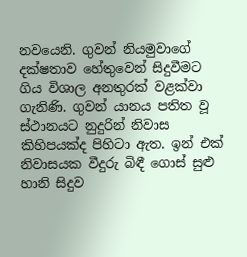නවයෙනි. ගුවන් නියමුවාගේ දක්ෂතාව හේතුවෙන් සිදුවීමට ගිය විශාල අනතුරක් වළක්වා ගැනිණි. ගුවන් යානය පතිත වූ ස්ථානයට නුදුරින් නිවාස කිහිපයක්ද පිහිටා ඇත. ඉන් එක් නිවාසයක වීදුරු බිඳී ගොස් සුළු හානි සිදුව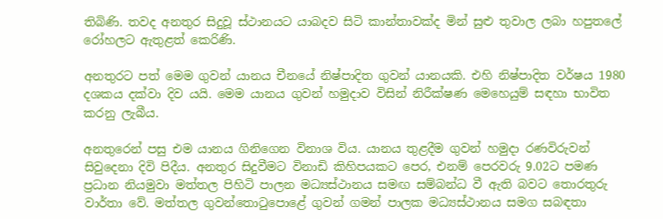තිබිණි. තවද අනතුර සිදුවූ ස්ථානයට යාබදව සිටි කාන්තාවක්ද මින් සුළු තුවාල ලබා හපුතලේ රෝහලට ඇතුළත් කෙරිණි.

අනතුරට පත් මෙම ගුවන් යානය චීනයේ නිෂ්පාදිත ගුවන් යානයකි. එහි නිෂ්පාදිත වර්ෂය 1980 දශකය දක්වා දිව යයි. මෙම යානය ගුවන් හමුදාව විසින් නිරීක්ෂණ මෙහෙයුම් සඳහා භාවිත කරනු ලැබීය.

අනතුරෙන් පසු එම යානය ගිනිගෙන විනාශ විය. යානය තුළදීම ගුවන් හමුදා රණවිරුවන් සිවුදෙනා දිවි පිදීය. අනතුර සිදුවීමට විනාඩි කිහිපයකට පෙර, එනම් පෙරවරු 9.02ට පමණ ප්‍රධාන නියමුවා මත්තල පිහිටි පාලන මධ්‍යස්ථානය සමඟ සම්බන්ධ වී ඇති බවට තොරතුරු වාර්තා වේ. මත්තල ගුවන්තොටුපොළේ ගුවන් ගමන් පාලක මධ්‍යස්ථානය සමග සබඳතා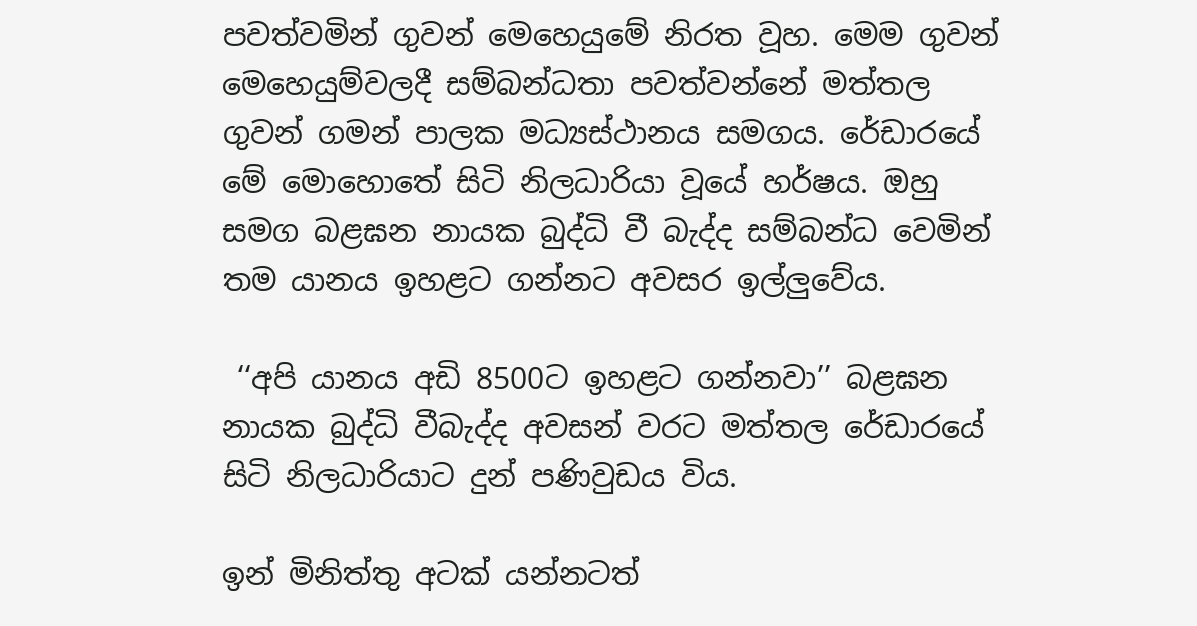පවත්වමින් ගුවන් මෙහෙයුමේ නිරත වූහ. මෙම ගුවන් මෙහෙයුම්වලදී සම්බන්ධතා පවත්වන්නේ මත්තල ගුවන් ගමන් පාලක මධ්‍යස්ථානය සමගය. රේඩාරයේ මේ මොහොතේ සිටි නිලධාරියා වූයේ හර්ෂය. ඔහු සමග බළඝන නායක බුද්ධි වී බැද්ද සම්බන්ධ වෙමින් තම යානය ඉහළට ගන්නට අවසර ඉල්ලුවේය.

 ‘‘අපි යානය අඩි 8500ට ඉහළට ගන්නවා’’ බළඝන නායක බුද්ධි වීබැද්ද අවසන් වරට මත්තල රේඩාරයේ සිටි නිලධාරියාට දුන් පණිවුඩය විය.

ඉන් මිනිත්තු අටක් යන්නටත්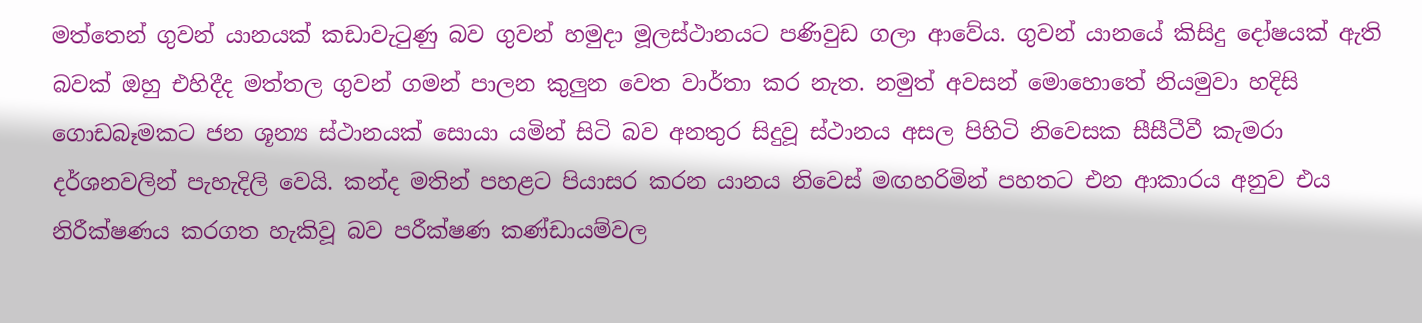මත්තෙන් ගුවන් යානයක් කඩාවැටුණු බව ගුවන් හමුදා මූලස්ථානයට පණිවුඩ ගලා ආවේය. ගුවන් යානයේ කිසිදු දෝෂයක් ඇති බවක් ඔහු එහිදීද මත්තල ගුවන් ගමන් පාලන කුලුන වෙත වාර්තා කර නැත. නමුත් අවසන් මොහොතේ නියමුවා හදිසි ගොඩබෑමකට ජන ශූන්‍ය ස්ථානයක් සොයා යමින් සිටි බව අනතුර සිදුවූ ස්ථානය අසල පිහිටි නිවෙසක සීසීටීවී කැමරා දර්ශනවලින් පැහැදිලි වෙයි. කන්ද මතින් පහළට පියාසර කරන යානය නිවෙස් මඟහරිමින් පහතට එන ආකාරය අනුව එය නිරීක්ෂණය කරගත හැකිවූ බව පරීක්ෂණ කණ්ඩායම්වල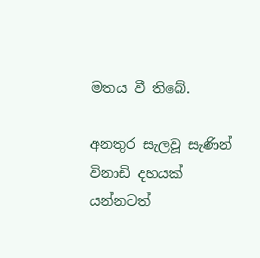මතය වී තිබේ.

අනතුර සැලවූ සැණින් විනාඩි දහයක් යන්නටත්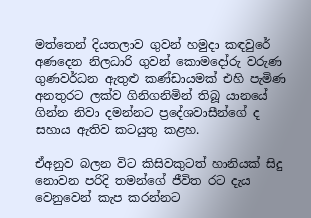මත්තෙන් දියතලාව ගුවන් හමුදා කඳවුරේ අණදෙන නිලධාරි ගුවන් කොමදෝරු වරුණ ගුණවර්ධන ඇතුළු කණ්ඩායමක් එහි පැමිණ අනතුරට ලක්ව ගිනිගනිමින් තිබූ යානයේ ගින්න නිවා දමන්නට ප්‍රදේශවාසීන්ගේ ද සහාය ඇතිව කටයුතු කළහ.

ඒඅනුව බලන විට කිසිවකුටත් හානියක් සිදු නොවන පරිදි තමන්ගේ ජීවිත රට දැය වෙනුවෙන් කැප කරන්නට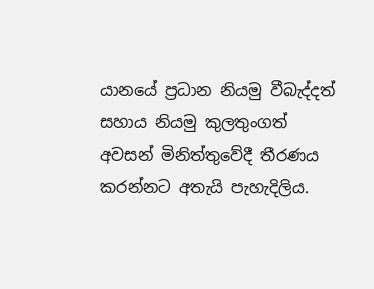යානයේ ප්‍රධාන නියමු වීබැද්දත් සහාය නියමු කුලතුංගත් අවසන් මිනිත්තුවේදී තීරණය කරන්නට අතැයි පැහැදිලිය.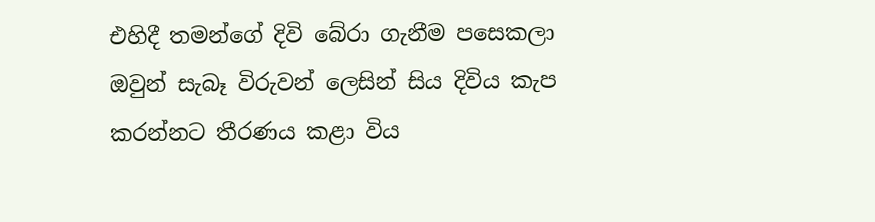එහිදී තමන්ගේ දිවි බේරා ගැනීම පසෙකලා ඔවුන් සැබෑ විරුවන් ලෙසින් සිය දිවිය කැප කරන්නට තීරණය කළා විය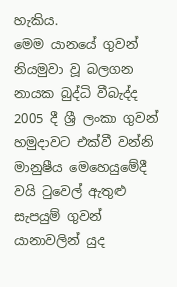හැකිය.
මෙම යානයේ ගුවන් නියමුවා වූ බලගන නායක බුද්ධි වීබැද්ද 2005 දී ශ්‍රී ලංකා ගුවන් හමුදාවට එක්වී වන්නි මානුෂීය මෙහෙයුමේදී වයි ටුවෙල් ඇතුළු සැපයුම් ගුවන් යානාවලින් යුද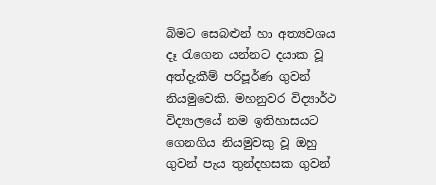බිමට සෙබළුන් හා අත්‍යවශය දෑ රැගෙන යන්නට දයාක වූ අත්දැකීම් පරිපූර්ණ ගුවන් නියමුවෙකි. මහනුවර විද්‍යාර්ථ විද්‍යාලයේ නම ඉතිහාසයට ගෙනගිය නියමුවකු වූ ඔහු ගුවන් පැය තුන්දහසක ගුවන්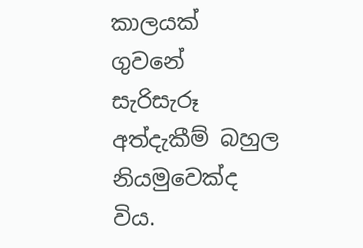කාලයක් ගුවනේ සැරිසැරූ අත්දැකීම් බහුල නියමුවෙක්ද විය.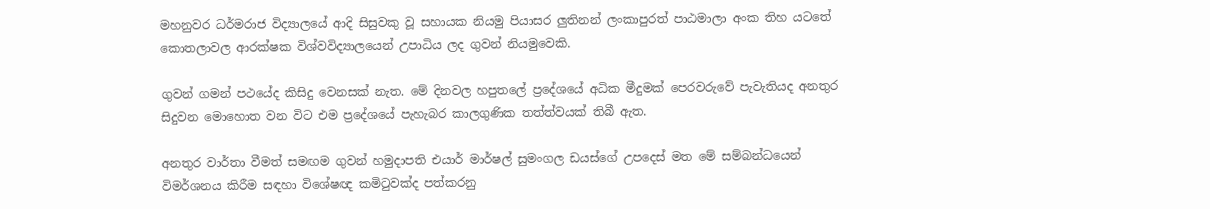මහනුවර ධර්මරාජ විද්‍යාලයේ ආදි සිසුවකු වූ සහායක නියමු පියාසර ලුතිනන් ලංකාපුරත් පාඨමාලා අංක තිහ යටතේ කොතලාවල ආරක්ෂක විශ්වවිද්‍යාලයෙන් උපාධිය ලද ගුවන් නියමුවෙකි.

ගුවන් ගමන් පථයේද කිසිදු වෙනසක් නැත. මේ දිනවල හපුතලේ ප්‍රදේශයේ අධික මීදුමක් පෙරවරුවේ පැවැතියද අනතුර සිදුවන මොහොත වන විට එම ප්‍රදේශයේ පැහැබර කාලගුණික තත්ත්වයක් තිබී ඇත.

අනතුර වාර්තා වීමත් සමඟම ගුවන් හමුදාපති එයාර් මාර්ෂල් සුමංගල ඩයස්ගේ උපදෙස් මත මේ සම්බන්ධයෙන් විමර්ශනය කිරීම සඳහා විශේෂඥ කමිටුවක්ද පත්කරනු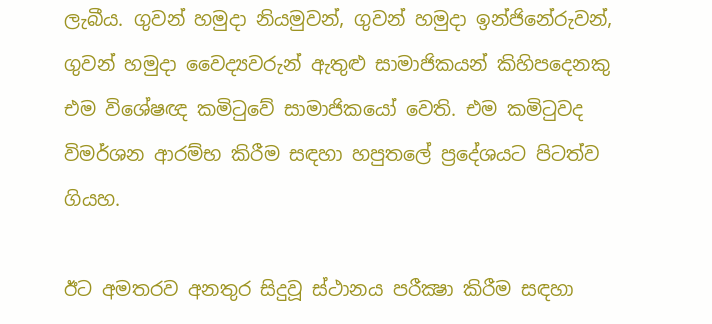ලැබීය. ගුවන් හමුදා නියමුවන්, ගුවන් හමුදා ඉන්ජිනේරුවන්, ගුවන් හමුදා වෛද්‍යවරුන් ඇතුළු සාමාජිකයන් කිහිපදෙනකු එම විශේෂඥ කමිටුවේ සාමාජිකයෝ වෙති. එම කමිටුවද විමර්ශන ආරම්භ කිරීම සඳහා හපුතලේ ප්‍රදේශයට පිටත්ව ගියහ.

ඊට අමතරව අනතුර සිදුවූ ස්ථානය පරීක්‍ෂා කිරීම සඳහා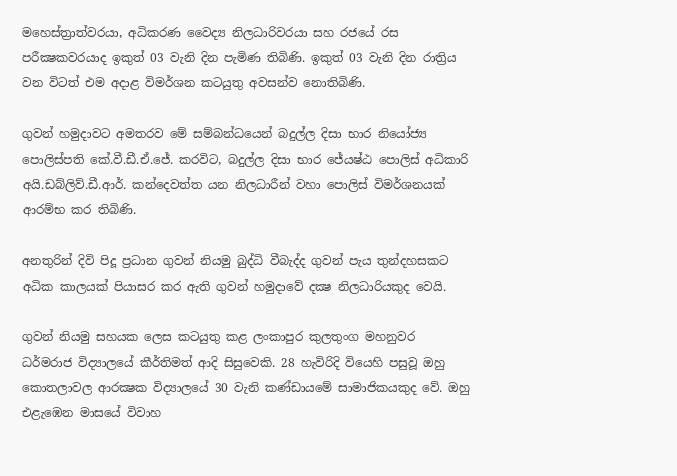මහෙස්ත්‍රාත්වරයා, අධිකරණ වෛද්‍ය නිලධාරිවරයා සහ රජයේ රස පරීක්‍ෂකවරයාද ඉකුත් 03 වැනි දින පැමිණ තිබිණි. ඉකුත් 03 වැනි දින රාත්‍රිය වන විටත් එම අදාළ විමර්ශන කටයුතු අවසන්ව නොතිබිණි.

ගුවන් හමුදාවට අමතරව මේ සම්බන්ධයෙන් බදුල්ල දිසා භාර නියෝජ්‍ය පොලිස්පති කේ.වී.ඩී.ඒ.ජේ. කරවිට, බදුල්ල දිසා භාර ජේ‍යෂ්ඨ පොලිස් අධිකාරි අයි.ඩබ්ලිව්.ඩී.ආර්. කන්දෙවත්ත යන නිලධාරීන් වහා පොලිස් විමර්ශනයක් ආරම්භ කර තිබිණි.

අනතුරින් දිවි පිදූ ප්‍රධාන ගුවන් නියමු බුද්ධි වීබැද්ද ගුවන් පැය තුන්දහසකට අධික කාලයක් පියාසර කර ඇති ගුවන් හමුදාවේ දක්‍ෂ නිලධාරියකුද වෙයි.

ගුවන් නියමු සහයක ලෙස කටයුතු කළ ලංකාපුර කුලතුංග මහනුවර ධර්මරාජ විද්‍යාලයේ කීර්තිමත් ආදි සිසුවෙකි. 28 හැවිරිදි වියෙහි පසුවූ ඔහු කොතලාවල ආරක්‍ෂක විද්‍යාලයේ 30 වැනි කණ්ඩායමේ සාමාජිකයකුද වේ. ඔහු එළැඹෙන මාසයේ විවාහ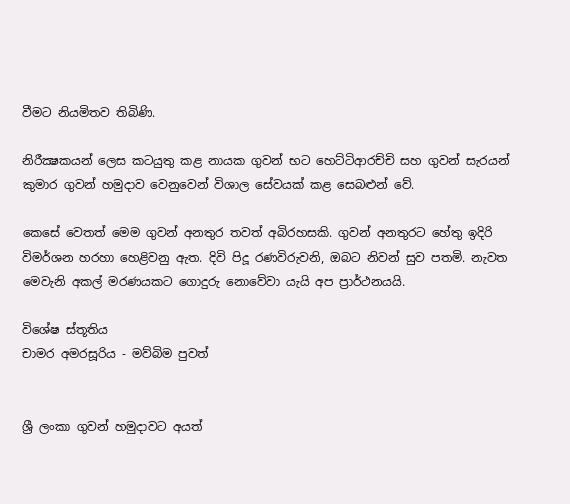වීමට නියමිතව තිබිණි.

නිරීක්‍ෂකයන් ලෙස කටයුතු කළ නායක ගුවන් භට හෙට්ටිආරච්චි සහ ගුවන් සැරයන් කුමාර ගුවන් හමුදාව වෙනුවෙන් විශාල සේවයක් කළ සෙබළුන් වේ.

කෙසේ වෙතත් මෙම ගුවන් අනතුර තවත් අබිරහසකි. ගුවන් අනතුරට හේතු ඉදිරි විමර්ශන හරහා හෙළිවනු ඇත. දිවි පිදූ රණවිරුවනි, ඔබට නිවන් සුව පතමි. නැවත මෙවැනි අකල් මරණයකට ගොදුරු නොවේවා යැයි අප ප්‍රාර්ථනයයි.

විශේෂ ස්තූතිය
චාමර අමරසූරිය - මව්බිම පුවත්


ශ්‍රී ලංකා ගුවන් හමුදාවට අයත්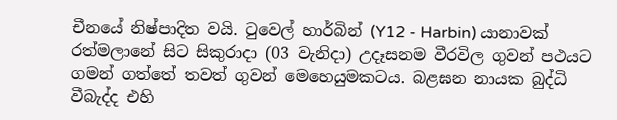චීනයේ නිෂ්පාදිත වයි. ටුවෙල් හාර්බින් (Y12 - Harbin) යානාවක් රත්මලානේ සිට සිකුරාදා (03 වැනිදා) උදෑසනම වීරවිල ගුවන් පථයට ගමන් ගත්තේ තවත් ගුවන් මෙහෙයුමකටය. බළඝන නායක බුද්ධි වීබැද්ද එහි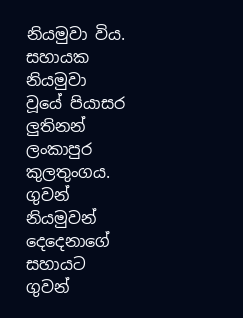නියමුවා විය. සහායක නියමුවා වූයේ පියාසර ලුතිනන් ලංකාපුර කුලතුංගය. ගුවන් නියමුවන් දෙදෙනාගේ සහායට ගුවන්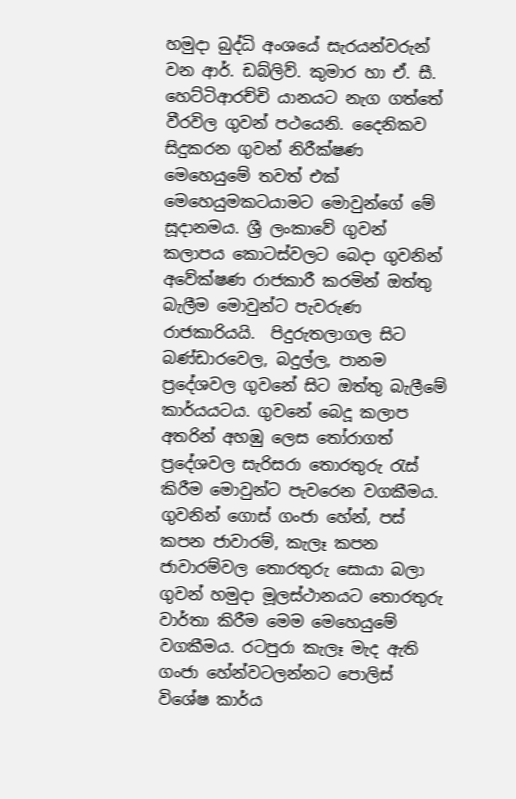හමුදා බුද්ධි අංශයේ සැරයන්වරුන් වන ආර්. ඩබ්ලිව්. කුමාර හා ඒ. සී. හෙට්ටිආරච්චි යානයට නැග ගත්තේ වීරවිල ගුවන් පථයෙනි. දෛනිකව සිදුකරන ගුවන් නිරීක්ෂණ මෙහෙයුමේ තවත් එක් මෙහෙයුමකටයාමට මොවුන්ගේ මේ සූදානමය. ශ්‍රී ලංකාවේ ගුවන් කලාපය කොටස්වලට බෙදා ගුවනින් අවේක්ෂණ රාජකාරී කරමින් ඔත්තු බැලීම මොවුන්ට පැවරුණ රාජකාරියයි.  පිදුරුතලාගල සිට බණ්ඩාරවෙල, බදුල්ල, පානම ප්‍රදේශවල ගුවනේ සිට ඔත්තු බැලීමේ කාර්යයටය. ගුවනේ බෙදූ කලාප අතරින් අහඹු ලෙස තෝරාගත් ප්‍රදේශවල සැරිසරා තොරතුරු රැස් කිරීම මොවුන්ට පැවරෙන වගකීමය. ගුවනින් ගොස් ගංජා හේන්, පස් කපන ජාවාරම්, කැලෑ කපන ජාවාරම්වල තොරතුරු සොයා බලා ගුවන් හමුදා මූලස්ථානයට තොරතුරු වාර්තා කිරීම මෙම මෙහෙයුමේ වගකීමය. රටපුරා කැලෑ මැද ඇති ගංජා හේන්වටලන්නට පොලිස් විශේෂ කාර්ය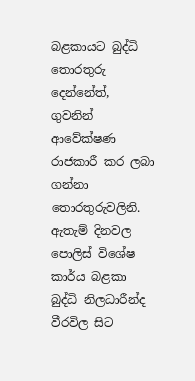බළකායට බුද්ධි තොරතුරු දෙන්නේත්, ගුවනින් ආවේක්ෂණ රාජකාරී කර ලබා ගන්නා තොරතුරුවලිනි. ඇතැම් දිනවල පොලිස් විශේෂ කාර්ය බළකා බුද්ධි නිලධාරීන්ද වීරවිල සිට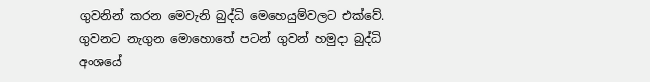ගුවනින් කරන මෙවැනි බුද්ධි මෙහෙයුම්වලට එක්වේ. ගුවනට නැගුන මොහොතේ පටන් ගුවන් හමුදා බුද්ධි අංශයේ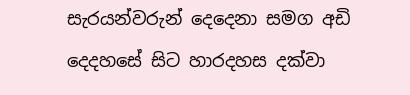සැරයන්වරුන් දෙදෙනා සමග අඩි දෙදහසේ සිට හාරදහස දක්වා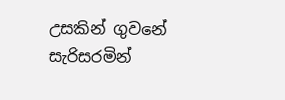උසකින් ගුවනේ සැරිසරමින්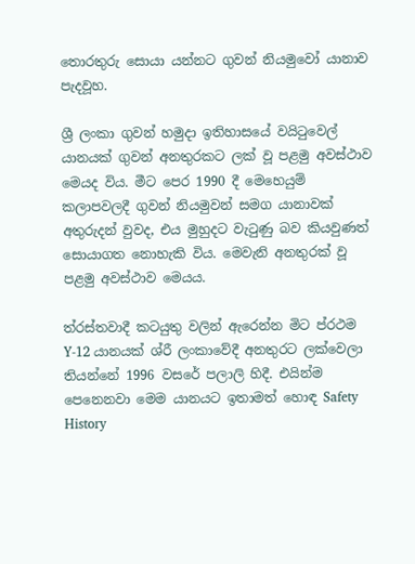තොරතුරු සොයා යන්නට ගුවන් නියමුවෝ යානාව පැදවූහ.

ශ්‍රී ලංකා ගුවන් හමුදා ඉතිහාසයේ වයිටුවෙල් යානයක් ගුවන් අනතුරකට ලක් වූ පළමු අවස්ථාව මෙයද විය. මීට පෙර 1990 දී මෙහෙයුම් කලාපවලදී ගුවන් නියමුවන් සමග යානාවක් අතුරුදන් වුවද, එය මුහුදට වැටුණු බව කියවුණත් සොයාගත නොහැකි විය. මෙවැනි අනතුරක් වූ පළමු අවස්ථාව මෙයය.

ත්රස්තවාදී කටයුතු වලින් ඇරෙන්න මිට ප්රථම Y-12 යානයක් ශ්රී ලංකාවේදී අනතුරට ලක්වෙලා තියන්නේ 1996 වසරේ පලාලි හිදී. එයින්ම පෙනෙනවා මෙම යානයට ඉතාමත් හොඳ Safety History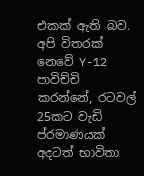එකක් ඇති බව. අපි විතරක් නෙවේ Y-12 පාවිච්චි කරන්නේ, රටවල් 25කට වැඩි ප්රමාණයක් අදටත් භාවිතා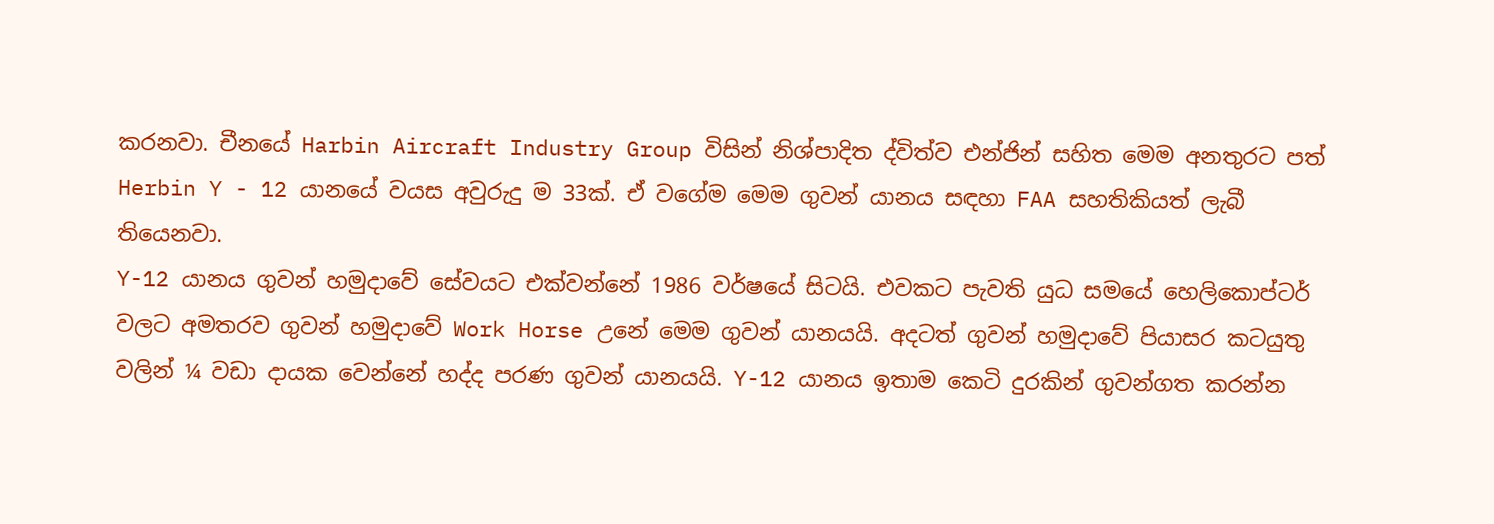කරනවා. චීනයේ Harbin Aircraft Industry Group විසින් නිශ්පාදිත ද්විත්ව එන්ජින් සහිත මෙම අනතුරට පත් Herbin Y - 12 යානයේ වයස අවුරුදු ම 33ක්. ඒ වගේම මෙම ගුවන් යානය සඳහා FAA සහතිකියත් ලැබී තියෙනවා.
Y-12 යානය ගුවන් හමුදාවේ සේවයට එක්වන්නේ 1986 වර්ෂයේ සිටයි. එවකට පැවති යුධ සමයේ හෙලිකොප්ටර් වලට අමතරව ගුවන් හමුදාවේ Work Horse උනේ මෙම ගුවන් යානයයි. අදටත් ගුවන් හමුදාවේ පියාසර කටයුතු වලින් ¼ වඩා දායක වෙන්නේ හද්ද පරණ ගුවන් යානයයි. Y-12 යානය ඉතාම කෙටි දුරකින් ගුවන්ගත කරන්න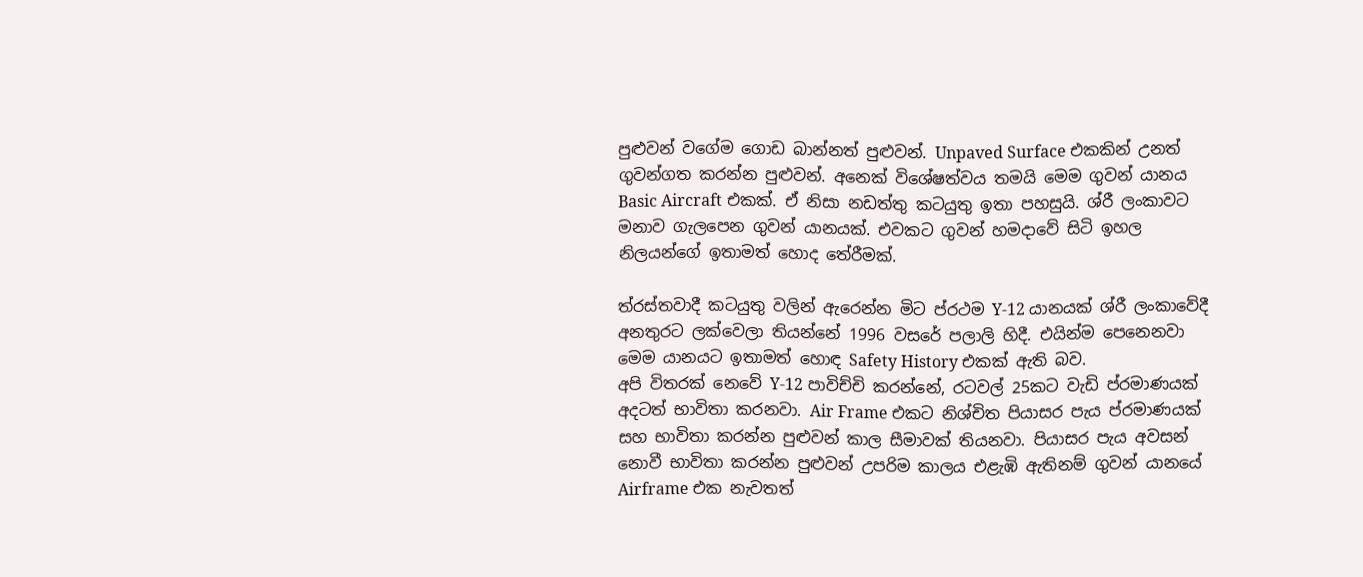පුළුවන් වගේම ගොඩ බාන්නත් පුළුවන්. Unpaved Surface එකකින් උනත් ගුවන්ගත කරන්න පුළුවන්. අනෙක් විශේෂත්වය තමයි මෙම ගුවන් යානය Basic Aircraft එකක්. ඒ නිසා නඩත්තු කටයුතු ඉතා පහසුයි. ශ්රී ලංකාවට මනාව ගැලපෙන ගුවන් යානයක්. එවකට ගුවන් හමදාවේ සිටි ඉහල නිලයන්ගේ ඉතාමත් හොද තේරීමක්.

ත්රස්තවාදී කටයුතු වලින් ඇරෙන්න මිට ප්රථම Y-12 යානයක් ශ්රී ලංකාවේදී අනතුරට ලක්වෙලා තියන්නේ 1996 වසරේ පලාලි හිදී. එයින්ම පෙනෙනවා මෙම යානයට ඉතාමත් හොඳ Safety History එකක් ඇති බව.
අපි විතරක් නෙවේ Y-12 පාවිච්චි කරන්නේ, රටවල් 25කට වැඩි ප්රමාණයක් අදටත් භාවිතා කරනවා. Air Frame එකට නිශ්චිත පියාසර පැය ප්රමාණයක් සහ භාවිතා කරන්න පුළුවන් කාල සීමාවක් තියනවා. පියාසර පැය අවසන් නොවී භාවිතා කරන්න පුළුවන් උපරිම කාලය එළැඹි ඇතිනම් ගුවන් යානයේ Airframe එක නැවතත්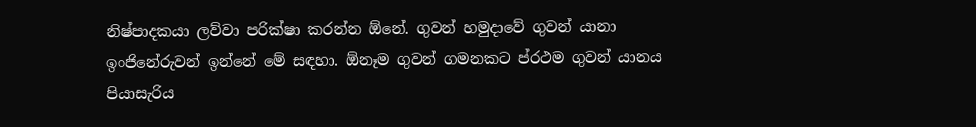නිෂ්පාදකයා ලව්වා පරික්ෂා කරන්න ඕනේ. ගුවන් හමුදාවේ ගුවන් යානා ඉංජිනේරුවන් ඉන්නේ මේ සඳහා. ඕනෑම ගුවන් ගමනකට ප්රථම ගුවන් යානය පියාසැරිය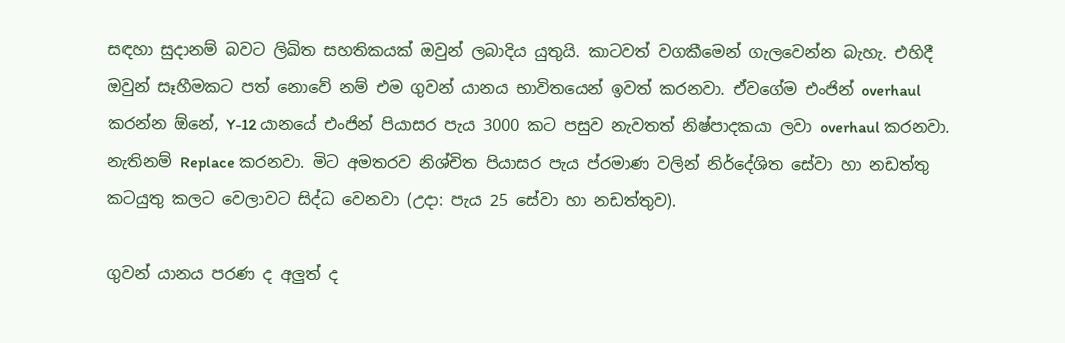සඳහා සුදානම් බවට ලිඛිත සහතිකයක් ඔවුන් ලබාදිය යුතුයි. කාටවත් වගකීමෙන් ගැලවෙන්න බැහැ. එහිදී ඔවුන් සෑහීමකට පත් නොවේ නම් එම ගුවන් යානය භාවිතයෙන් ඉවත් කරනවා. ඒවගේම එංජින් overhaul කරන්න ඕනේ, Y-12 යානයේ එංජින් පියාසර පැය 3000 කට පසුව නැවතත් නිෂ්පාදකයා ලවා overhaul කරනවා. නැතිනම් Replace කරනවා. මිට අමතරව නිශ්චිත පියාසර පැය ප්රමාණ වලින් නිර්දේශිත සේවා හා නඩත්තු කටයුතු කලට වෙලාවට සිද්ධ වෙනවා (උදා: පැය 25 සේවා හා නඩත්තුව).

ගුවන් යානය පරණ ද අලුත් ද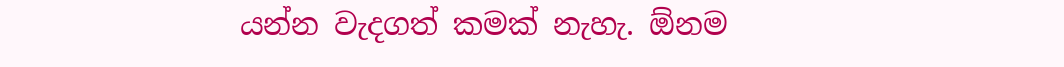යන්න වැදගත් කමක් නැහැ. ඕනම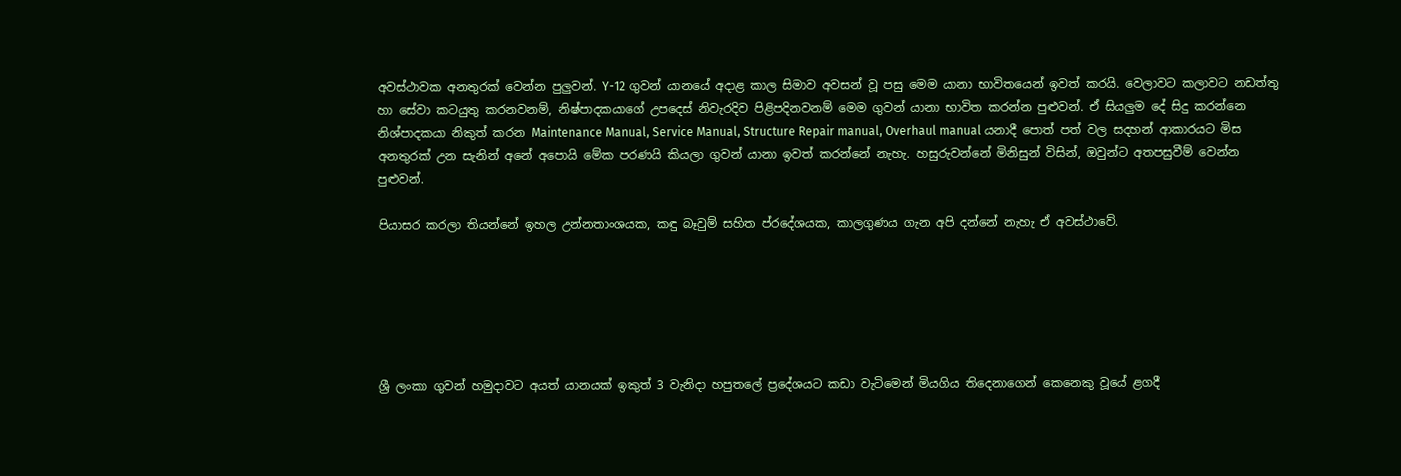අවස්ථාවක අනතුරක් වෙන්න පුලුවන්. Y-12 ගුවන් යානයේ අදාළ කාල සිමාව අවසන් වූ පසු මෙම යානා භාවිතයෙන් ඉවත් කරයි. වෙලාවට කලාවට නඩත්තු හා සේවා කටයුතු කරනවනම්, නිෂ්පාදකයාගේ උපදෙස් නිවැරදිව පිළිපදිනවනම් මෙම ගුවන් යානා භාවිත කරන්න පුළුවන්. ඒ සියලුම දේ සිදු කරන්නෙ නිශ්පාදකයා නිකුත් කරන Maintenance Manual, Service Manual, Structure Repair manual, Overhaul manual යනාදී පොත් පත් වල සදහන් ආකාරයට මිස අනතුරක් උන සැනින් අනේ අපොයි මේක පරණයි කියලා ගුවන් යානා ඉවත් කරන්නේ නැහැ. හසුරුවන්නේ මිනිසුන් විසින්, ඔවුන්ට අතපසුවීම් වෙන්න පුළුවන්.

පියාසර කරලා තියන්නේ ඉහල උන්නතාංශයක, කඳු බෑවුම් සහිත ප්රදේශයක, කාලගුණය ගැන අපි දන්නේ නැහැ ඒ අවස්ථාවේ.






ශ්‍රී ලංකා ගුවන් හමුදාවට අයත් යානයක් ඉකුත් 3 වැනිදා හපුතලේ ප්‍රදේශයට කඩා වැටිමෙන් මියගිය තිදෙනාගෙන් කෙනෙකු වූයේ ළගදී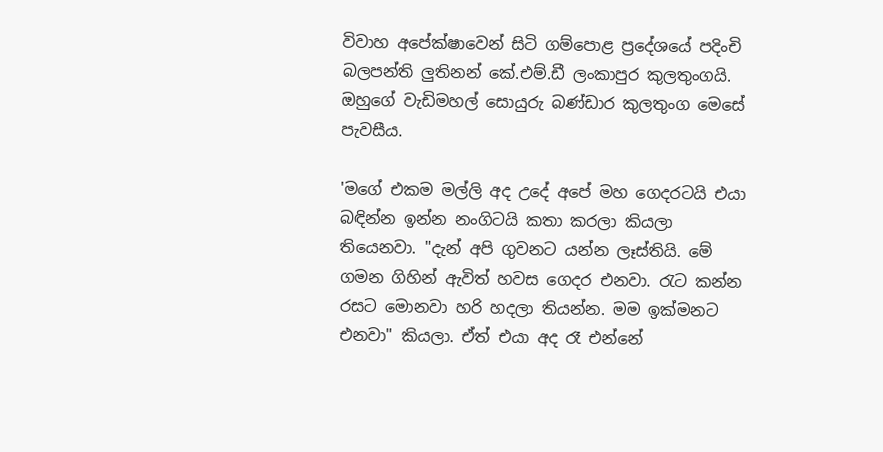විවාහ අපේක්ෂාවෙන් සිටි ගම්පොළ ප්‍රදේශයේ පදිංචි බලපන්ති ලුතිනන් කේ.එම්.ඩී ලංකාපුර කුලතුංගයි. ඔහුගේ වැඩිමහල් සොයුරු බණ්ඩාර කුලතුංග මෙසේ පැවසීය.

'මගේ එකම මල්ලි අද උදේ අපේ මහ ගෙදරටයි එයා බඳින්න ඉන්න නංගිටයි කතා කරලා කියලා තියෙනවා. "දැන් අපි ගුවනට යන්න ලෑස්තියි. මේ ගමන ගිහින් ඇවිත් හවස ගෙදර එනවා. රැට කන්න රසට මොනවා හරි හදලා තියන්න. මම ඉක්මනට එනවා" කියලා. ඒත් එයා අද රෑ එන්නේ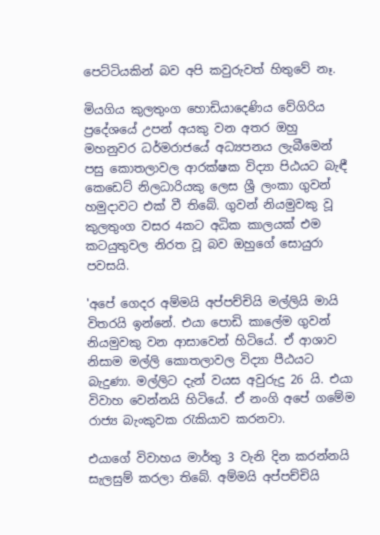පෙට්ටියකින් බව අපි කවුරුවත් හිතුවේ නෑ.

මියගිය කුලතුංග හොඩියාදෙණිය වේගිරිය ප්‍රදේශයේ උපන් අයකු වන අතර ඔහු මහනුවර ධර්මරාජයේ අධ්‍යපනය ලැබීමෙන් පසු කොතලාවල ආරක්ෂක විද්‍යා පිඨයට බැඳී කෙඩෙට් නිලධාරියකු ලෙස ශ්‍රී ලංකා ගුවන් හමුදාවට එක් වී තිබේ. ගුවන් නියමුවකු වූ කුලතුංග වසර 4කට අධික කාලයක් එම කටයුතුවල නිරත වූ බව ඔහුගේ සොයුරා පවසයි.

'අපේ ගෙදර අම්මයි අප්පච්චියි මල්ලියි මායි විතරයි ඉන්නේ. එයා පොඩි කාලේම ගුවන් නියමුවකු වන ආසාවෙන් හිටියේ. ඒ ආශාව නිසාම මල්ලි කොතලාවල විද්‍යා පීඨයට බැදුණා. මල්ලිට දැන් වයස අවුරුදු 26 යි. එයා විවාහ වෙන්නයි හිටියේ. ඒ නංගි අපේ ගමේම රාජ්‍ය බැංකුවක රැකියාව කරනවා.

එයාගේ විවාහය මාර්තු 3 වැනි දින කරන්නයි සැලසුම් කරලා තිබේ. අම්මයි අප්පච්චියි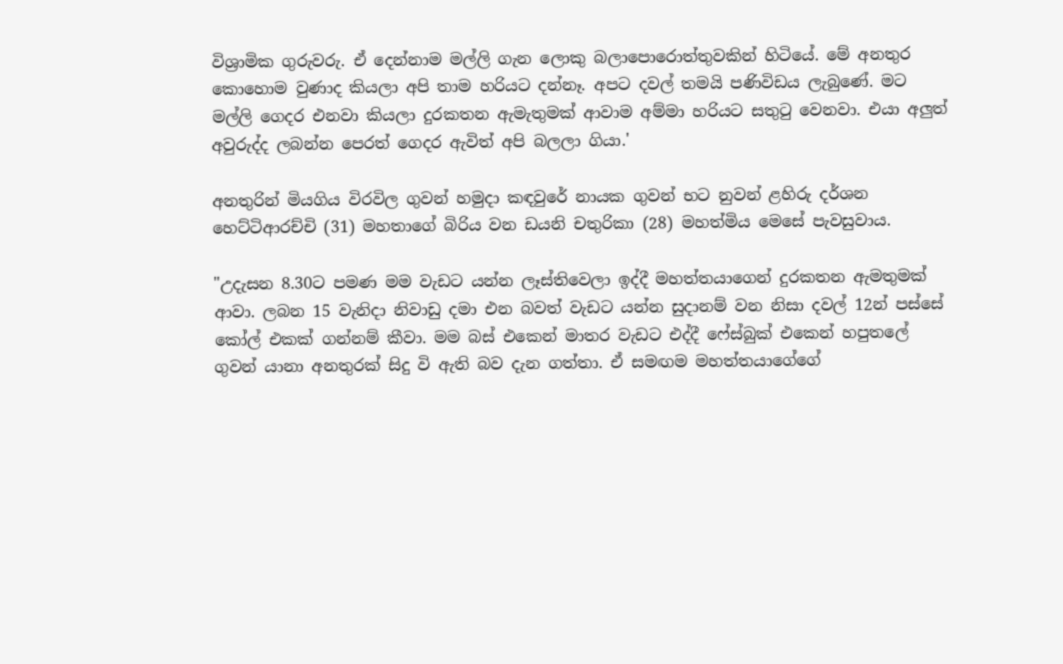විශ්‍රාමික ගුරුවරු. ඒ දෙන්නාම මල්ලි ගැන ලොකු බලාපොරොත්තුවකින් හිටියේ. මේ අනතුර කොහොම වුණාද කියලා අපි තාම හරියට දන්නෑ. අපට දවල් තමයි පණිවිඩය ලැබුණේ. මට මල්ලි ගෙදර එනවා කියලා දුරකතන ඇමැතුමක් ආවාම අම්මා හරියට සතුටු වෙනවා. එයා අලුත් අවුරුද්ද ලබන්න පෙරත් ගෙදර ඇවිත් අපි බලලා ගියා.'

අනතුරින් මියගිය විරවිල ගුවන් හමුදා කඳවුරේ නායක ගුවන් භට නුවන් ළහිරු දර්ශන හෙට්ටිආරච්චි (31) මහතාගේ බිරිය වන ඩයනි චතුරිකා (28) මහත්මිය මෙසේ පැවසුවාය.

"උදැසන 8.30ට පමණ මම වැඩට යන්න ලෑස්තිවෙලා ඉද්දී මහත්තයාගෙන් දුරකතන ඇමතුමක් ආවා. ලබන 15 වැනිදා නිවාඩු දමා එන බවත් වැඩට යන්න සුදානම් වන නිසා දවල් 12න් පස්සේ කෝල් එකක් ගන්නම් කීවා. මම බස් එකෙන් මාතර වැඩට එද්දී ෆේස්බුක් එකෙන් හපුතලේ ගුවන් යානා අනතුරක් සිදු වි ඇති බව දැන ගත්තා. ඒ සමඟම මහත්තයාගේගේ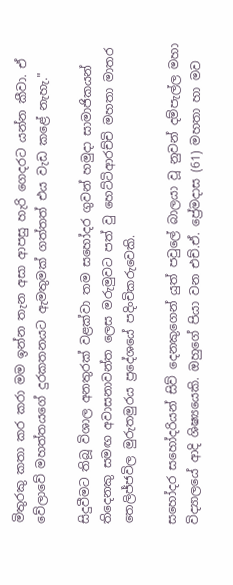මිතුරකු කතා කර කරා මම ඉන්න තැන අසා ආපසු හැරි ගෙදරට යන්න කීවා. ඒ වේලාවේ මහත්තයගේ දුරකතනයට ඇමතුමක් ගත්තත් එය වැඩ කළේ නැහැ."

සිදුවීමට තිබූ විශාල අනතුරක් වළක්වා තම සහෝදර ගුවන් හමුදා සාමාජිකයන් තිදෙනකු සමඟ අවාසනාවන්ත ලෙස මරුමුවට පත් වු හෙට්ටිආරච්චි මහතා මාතර තෙලිජ්ජවිල මුරුතමුරය ප්‍රදේශයේ පදිංචිකරුවෙකි.

සහෝදර සහෝදරියන් සිව් දෙනකුගෙන් යුත් පවුලේ බාලයා වූ නුවන් දම්පැල්ල මහා විද්‍යාලයේ ආදි ශිෂ්‍යයෙකි. ඔහුගේ පියා වන එච්.ඒ. ප්‍රේමදාස (61) මහතා හා මව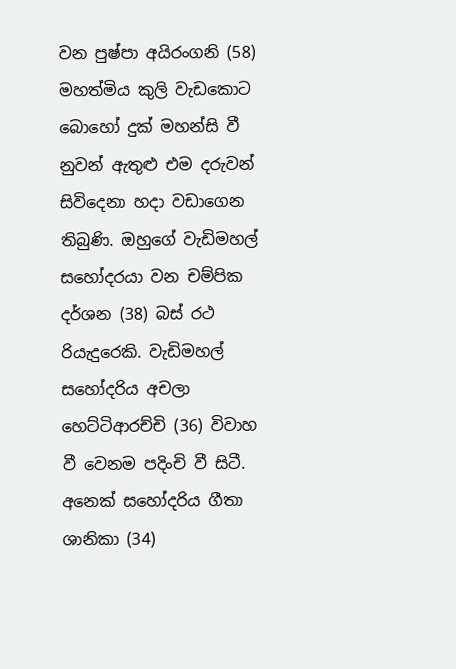වන පුෂ්පා අයිරංගනි (58) මහත්මිය කුලි වැඩකොට බොහෝ දුක් මහන්සි වී නුවන් ඇතුළු එම දරුවන් සිවිදෙනා හදා වඩාගෙන තිබුණි. ඔහුගේ වැඩිමහල් සහෝදරයා වන චම්පික දර්ශන (38) බස් රථ රියැදුරෙකි. වැඩිමහල් සහෝදරිය අචලා හෙට්ටිආරච්චි (36) විවාහ වී වෙනම පදිංචි වී සිටී. අනෙක් සහෝදරිය ගීතා ශානිකා (34)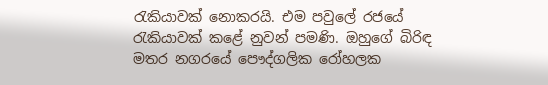රැකියාවක් නොකරයි. එම පවුලේ රජයේ රැකියාවක් කළේ නුවන් පමණි. ඔහුගේ බිරිඳ මතර නගරයේ පෞද්ගලික රෝහලක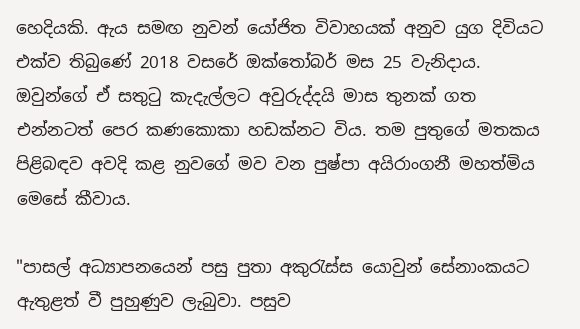හෙදියකි. ඇය සමඟ නුවන් යෝජිත විවාහයක් අනුව යුග දිවියට එක්ව තිබුණේ 2018 වසරේ ඔක්තෝබර් මස 25 වැනිදාය. ඔවුන්ගේ ඒ සතුටු කැදැල්ලට අවුරුද්දයි මාස තුනක් ගත එන්නටත් පෙර කණකොකා හඩක්නට විය. තම පුතුගේ මතකය පිළිබඳව අවදි කළ නුවගේ මව වන පුෂ්පා අයිරාංගනී මහත්මිය මෙසේ කීවාය.

"පාසල් අධ්‍යාපනයෙන් පසු පුතා අකුරැස්ස යොවුන් සේනාංකයට ඇතුළත් වී පුහුණුව ලැබුවා. පසුව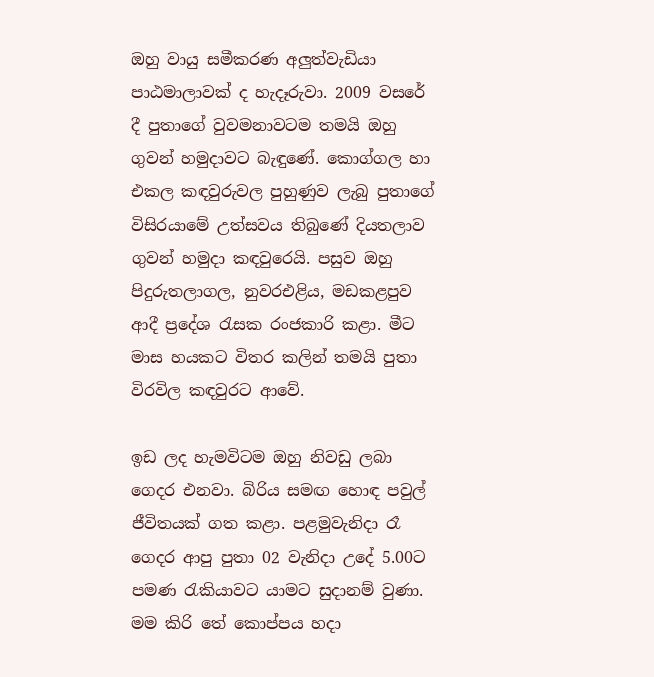ඔහු වායු සමීකරණ අලුත්වැඩියා පාඨමාලාවක් ද හැදෑරුවා. 2009 වසරේ දී පුතාගේ වුවමනාවටම තමයි ඔහු ගුවන් හමුදාවට බැඳුණේ. කොග්ගල හා එකල කඳවුරුවල පුහුණුව ලැබු පුතාගේ විසිරයාමේ උත්සවය තිබුණේ දියතලාව ගුවන් හමුදා කඳවුරෙයි. පසුව ඔහු පිදුරුතලාගල, නුවරඑළිය, මඩකළපුව ආදී ප්‍රදේශ රැසක රංජකාරි කළා. මීට මාස හයකට විතර කලින් තමයි පුතා විරවිල කඳවුරට ආවේ.

ඉඩ ලද හැමවිටම ඔහු නිවඩු ලබා ගෙදර එනවා. බිරිය සමඟ හොඳ පවුල් ජීවිතයක් ගත කළා. පළමුවැනිදා රෑ ගෙදර ආපු පුතා 02 වැනිදා උදේ 5.00ට පමණ රැකියාවට යාමට සුදානම් වුණා. මම කිරි තේ කොප්පය හදා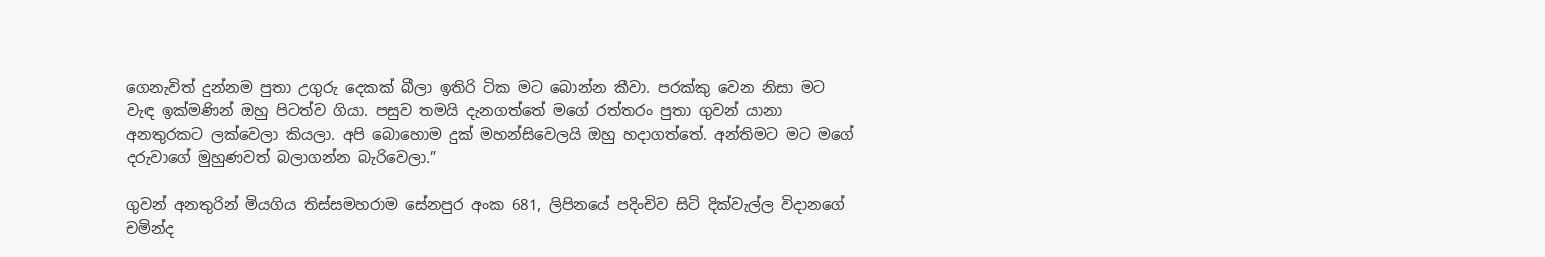ගෙනැවිත් දුන්නම පුතා උගුරු දෙකක් බීලා ඉතිරි ටික මට බොන්න කීවා. පරක්කු වෙන නිසා මට වැඳ ඉක්මණින් ඔහු පිටත්ව ගියා. පසුව තමයි දැනගත්තේ මගේ රත්තරං පුතා ගුවන් යානා අනතුරකට ලක්වෙලා කියලා. අපි බොහොම දුක් මහන්සිවෙලයි ඔහු හදාගත්තේ. අන්තිමට මට මගේ දරුවාගේ මුහුණවත් බලාගන්න බැරිවෙලා.”

ගුවන් අනතුරින් මියගිය තිස්සමහරාම සේනපුර අංක 681, ලිපිනයේ පදිංචිව සිටි දික්වැල්ල විදානගේ චමින්ද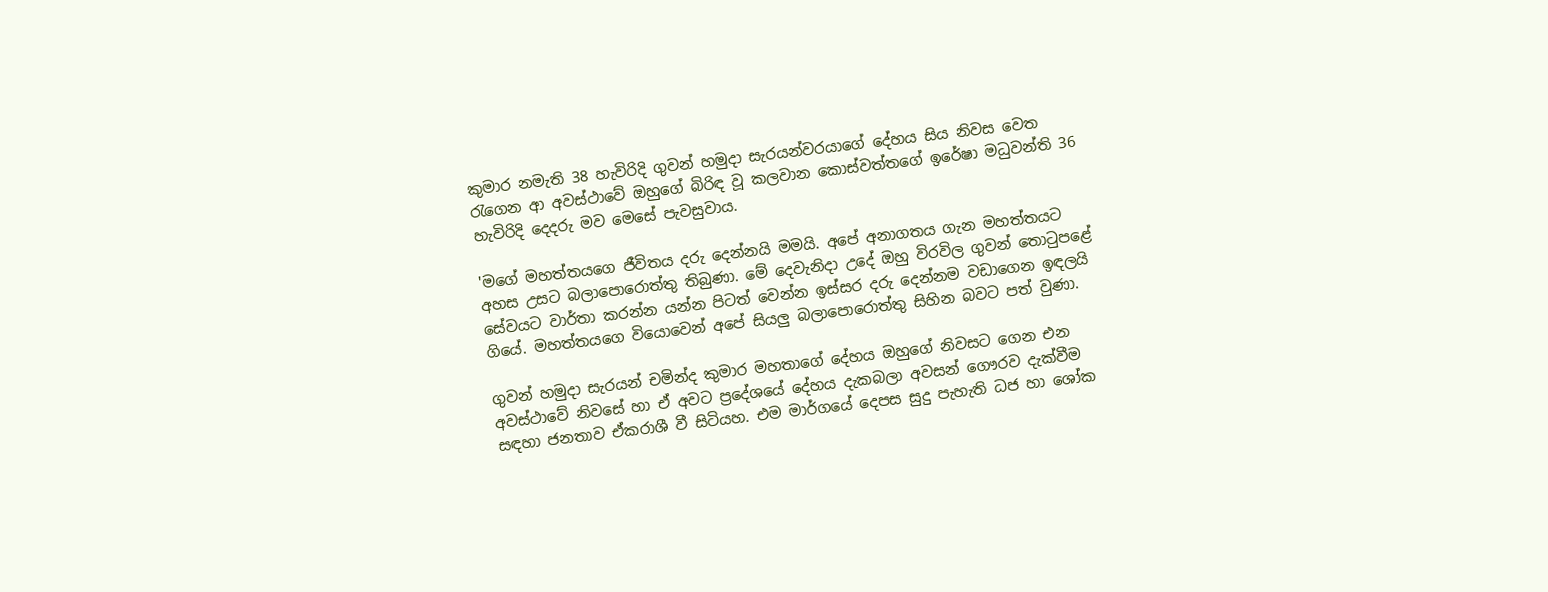කුමාර නමැති 38 හැවිරිදි ගුවන් හමුදා සැරයන්වරයාගේ දේහය සිය නිවස වෙත රැගෙන ආ අවස්ථාවේ ඔහුගේ බිරිඳ වූ කලවාන කොස්වත්තගේ ඉරේෂා මධුවන්ති 36 හැවිරිදි දෙදරු මව මෙසේ පැවසුවාය.

'මගේ මහත්තයගෙ ජීවිතය දරු දෙන්නයි මමයි. අපේ අනාගතය ගැන මහත්තයට අහස උසට බලාපොරොත්තු තිබුණා. මේ දෙවැනිදා උදේ ඔහු විරවිල ගුවන් තොටුපළේ සේවයට වාර්තා කරන්න යන්න පිටත් වෙන්න ඉස්සර දරු දෙන්නම වඩාගෙන ඉඳලයි ගියේ. මහත්තයගෙ වියොවෙන් අපේ සියලු බලාපොරොත්තු සිහින බවට පත් වුණා.

ගුවන් හමුදා සැරයන් චමින්ද කුමාර මහතාගේ දේහය ඔහුගේ නිවසට ගෙන එන අවස්ථාවේ නිවසේ හා ඒ අවට ප්‍රදේශයේ දේහය දැකබලා අවසන් ගෞරව දැක්වීම සඳහා ජනතාව ඒකරාශී වී සිටියහ. එම මාර්ගයේ දෙපස සුදු පැහැති ධජ හා ශෝක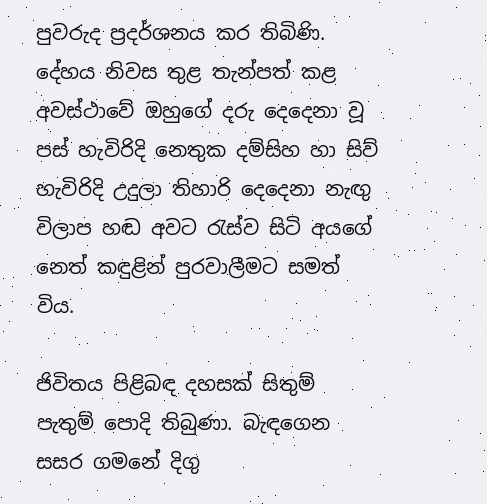පුවරුද ප්‍රදර්ශනය කර තිබිණි. දේහය නිවස තුළ තැන්පත් කළ අවස්ථාවේ ඔහුගේ දරු දෙදෙනා වූ පස් හැවිරිදි නෙතුක දම්සිහ හා සිව් හැවිරිදි උදුලා තිහාරි දෙදෙනා නැඟු විලාප හඬ අවට රැස්ව සිටි අයගේ නෙත් කඳුළින් පුරවාලීමට සමත් විය.

ජිවිතය පිළිබඳ දහසක් සිතුම් පැතුම් පොදි තිබුණා. බැඳගෙන සසර ගමනේ දිගු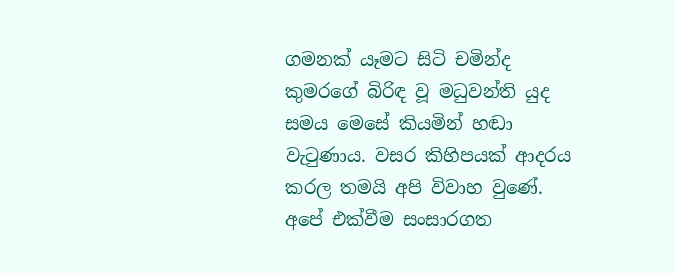ගමනක් යෑමට සිටි චමින්ද කුමරගේ බිරිඳ වූ මධුවන්ති යුද සමය මෙසේ කියමින් හඬා වැටුණාය. වසර කිහිපයක් ආදරය කරල තමයි අපි විවාහ වුණේ. අපේ එක්වීම සංසාරගත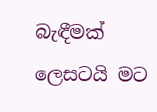බැඳීමක් ලෙසටයි මට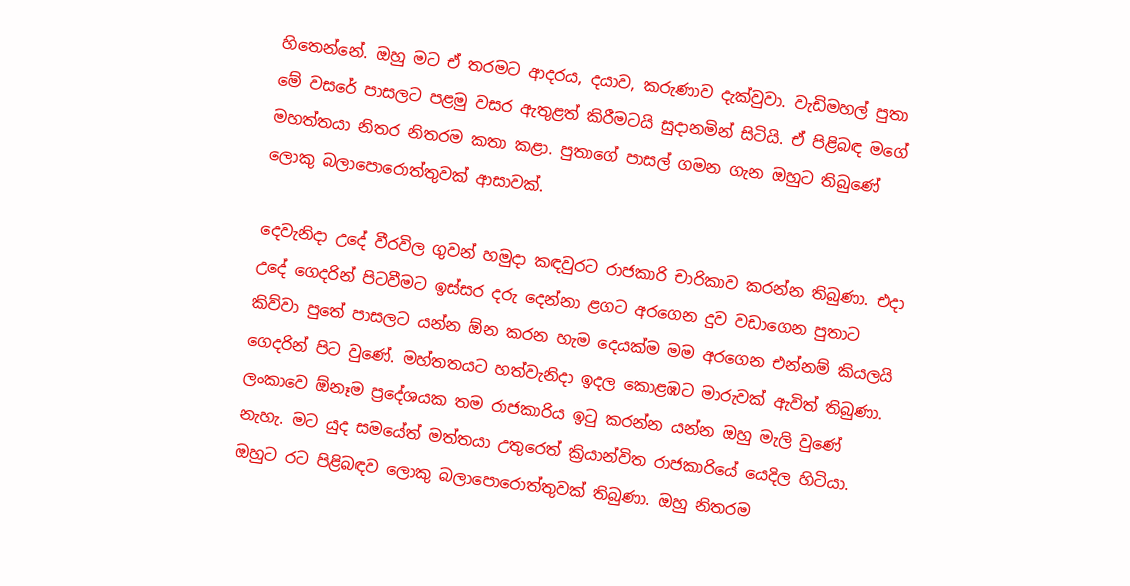හිතෙන්නේ. ඔහු මට ඒ තරමට ආදරය, දයාව, කරුණාව දැක්වුවා. වැඩිමහල් පුතා මේ වසරේ පාසලට පළමු වසර ඇතුළත් කිරීමටයි සුදානමින් සිටියි. ඒ පිළිබඳ මගේ මහත්තයා නිතර නිතරම කතා කළා. පුතාගේ පාසල් ගමන ගැන ඔහුට තිබුණේ ලොකු බලාපොරොත්තුවක් ආසාවක්.

දෙවැනිදා උදේ වීරවිල ගුවන් හමුදා කඳවුරට රාජකාරි චාරිකාව කරන්න තිබුණා. එදා උදේ ගෙදරින් පිටවීමට ඉස්සර දරු දෙන්නා ළගට අරගෙන දුව වඩාගෙන පුතාට කිව්වා පුතේ පාසලට යන්න ඕන කරන හැම දෙයක්ම මම අරගෙන එන්නම් කියලයි ගෙදරින් පිට වුණේ. මහ්තතයට හත්වැනිදා ඉදල කොළඹට මාරුවක් ඇවිත් තිබුණා. ලංකාවෙ ඕනෑම ප්‍රදේශයක තම රාජකාරිය ඉටු කරන්න යන්න ඔහු මැලි වුණේ නැහැ. මට යුද සමයේත් මත්තයා උතුරෙත් ක්‍රියාන්විත රාජකාරියේ යෙදිල හිටියා. ඔහුට රට පිළිබඳව ලොකු බලාපොරොත්තුවක් තිබුණා. ඔහු නිතරම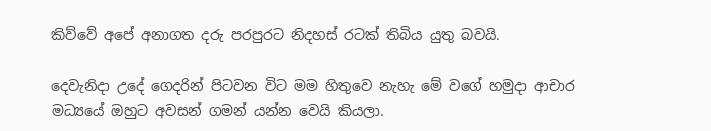කිව්වේ අපේ අනාගත දරු පරපුරට නිදහස් රටක් තිබිය යුතු බවයි.

දෙවැනිදා උදේ ගෙදරින් පිටවන විට මම හිතුවෙ නැහැ මේ වගේ හමුදා ආචාර මධ්‍යයේ ඔහුට අවසන් ගමන් යන්න වෙයි කියලා.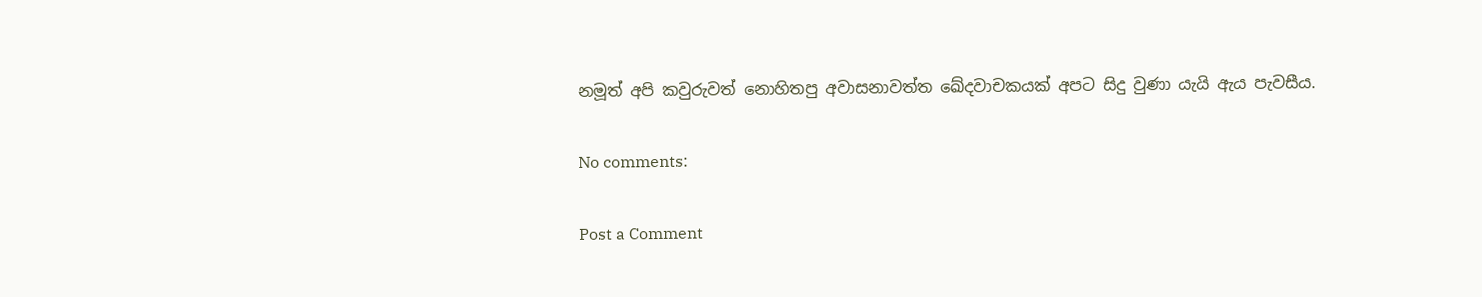නමූත් අපි කවුරුවත් නොහිතපු අවාසනාවත්ත ඛේදවාචකයක් අපට සිදු වුණා යැයි ඇය පැවසීය.

No comments:

Post a Comment